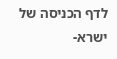לדף הכניסה של ישרא-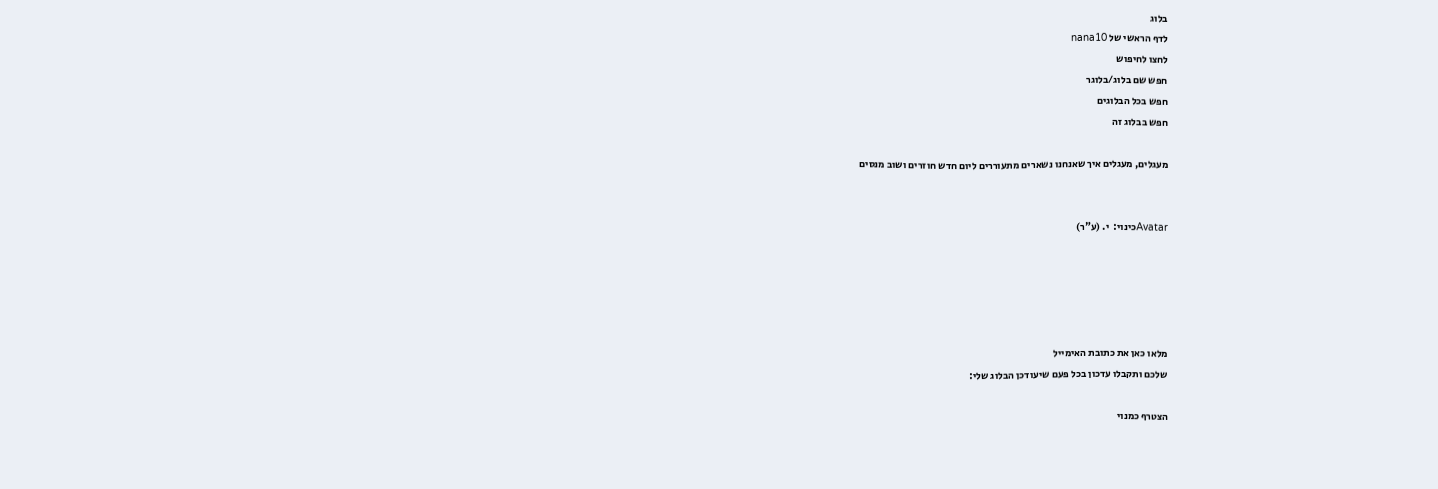בלוג
לדף הראשי של nana10
לחצו לחיפוש
חפש שם בלוג/בלוגר
חפש בכל הבלוגים
חפש בבלוג זה

מעגלים, מעגלים איך שאנחנו נשארים מתעוררים ליום חדש חוזרים ושוב מנסים


Avatarכינוי:  י. (ע"ר)





מלאו כאן את כתובת האימייל
שלכם ותקבלו עדכון בכל פעם שיעודכן הבלוג שלי:

הצטרף כמנוי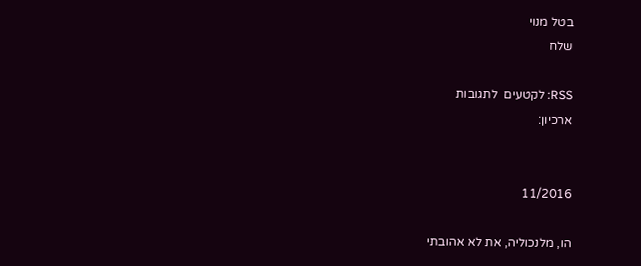בטל מנוי
שלח

RSS: לקטעים  לתגובות
ארכיון:


11/2016

הו, מלנכוליה, את לא אהובתי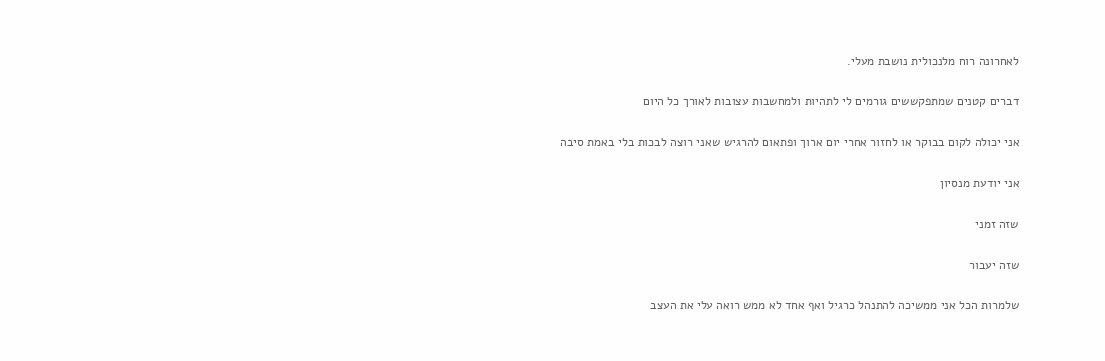לאחרונה רוח מלנכולית נושבת מעלי.

דברים קטנים שמתפקששים גורמים לי לתהיות ולמחשבות עצובות לאורך כל היום

אני יכולה לקום בבוקר או לחזור אחרי יום ארוך ופתאום להרגיש שאני רוצה לבכות בלי באמת סיבה

אני יודעת מנסיון

שזה זמני

שזה יעבור

שלמרות הכל אני ממשיכה להתנהל כרגיל ואף אחד לא ממש רואה עלי את העצב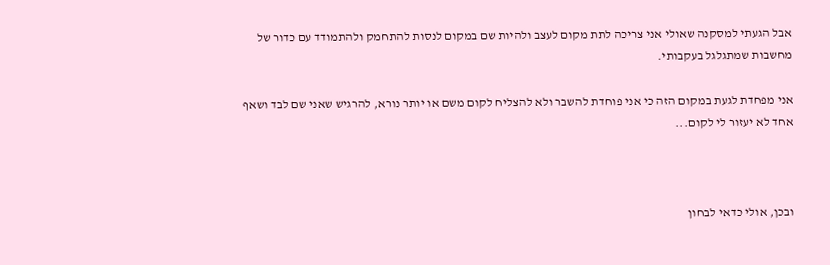אבל הגעתי למסקנה שאולי אני צריכה לתת מקום לעצב ולהיות שם במקום לנסות להתחמק ולהתמודד עם כדור של מחשבות שמתגלגל בעקבותי.

אני מפחדת לגעת במקום הזה כי אני פוחדת להשבר ולא להצליח לקום משם או יותר נורא, להרגיש שאני שם לבד ושאף אחד לא יעזור לי לקום...



ובכן, אולי כדאי לבחון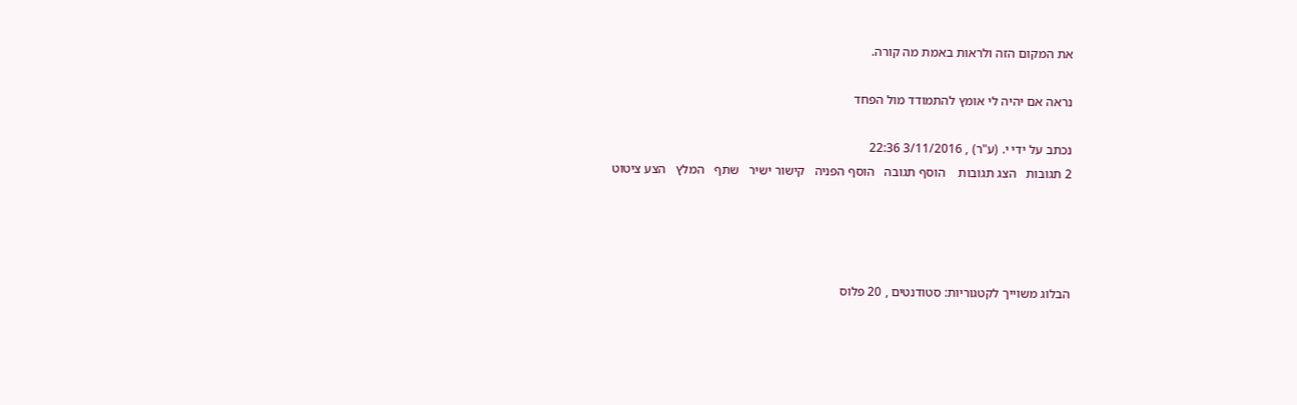את המקום הזה ולראות באמת מה קורה.

נראה אם יהיה לי אומץ להתמודד מול הפחד

נכתב על ידי י. (ע"ר) , 3/11/2016 22:36
2 תגובות   הצג תגובות    הוסף תגובה   הוסף הפניה   קישור ישיר   שתף   המלץ   הצע ציטוט




הבלוג משוייך לקטגוריות: סטודנטים , 20 פלוס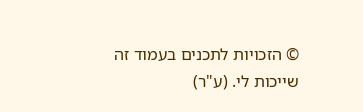© הזכויות לתכנים בעמוד זה שייכות לי. (ע"ר)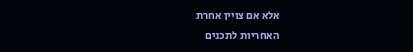אלא אם צויין אחרת
האחריות לתכנים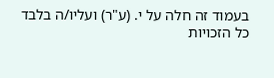בעמוד זה חלה על י. (ע"ר) ועליו/ה בלבד
כל הזכויות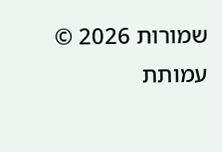שמורות 2026 © עמותת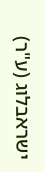ישראבלוג (ע"ר)